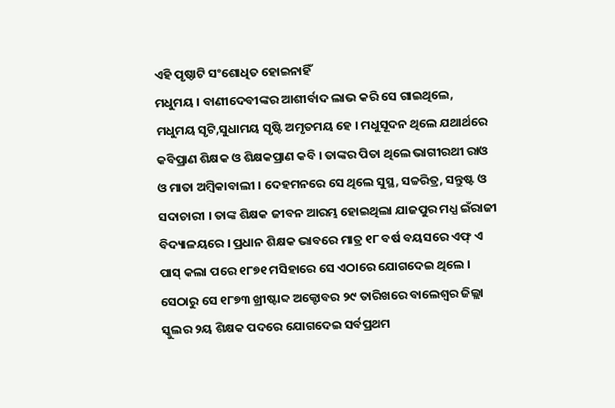ଏହି ପୃଷ୍ଠାଟି ସଂଶୋଧିତ ହୋଇନାହିଁ
ମଧୁମୟ । ବାଣୀଦେବୀଙ୍କର ଆଶୀର୍ବାଦ ଲାଭ କରି ସେ ଗାଇଥିଲେ, ମଧୁମୟ ସୃଟି,ସୁଧାମୟ ସୃଷ୍ଟି ଅମୃତମୟ ହେ । ମଧୁସୂଦନ ଥିଲେ ଯଥାର୍ଥରେ କବିପ୍ରାଣ ଶିକ୍ଷକ ଓ ଶିକ୍ଷକପ୍ରାଣ କବି । ତାଙ୍କର ପିତା ଥିଲେ ଭାଗୀରଥୀ ରାଓ ଓ ମାତା ଅମ୍ବିକାବାଲୀ । ଦେହମନରେ ସେ ଥିଲେ ସୁସ୍ଥ, ସଚ୍ଚରିତ୍ର, ସନ୍ତୁଷ୍ଟ ଓ ସଦାଚାରୀ । ତାଙ୍କ ଶିକ୍ଷକ ଜୀବନ ଆରମ୍ଭ ହୋଇଥିଲା ଯାଜପୁର ମଧ୍ଯ ଇଁରାଜୀ ବିଦ୍ୟାଳୟରେ । ପ୍ରଧାନ ଶିକ୍ଷକ ଭାବରେ ମାତ୍ର ୧୮ ବର୍ଷ ବୟସରେ ଏଫ୍ ଏ ପାସ୍ କଲା ପରେ ୧୮୭୧ ମସିହାରେ ସେ ଏଠାରେ ଯୋଗଦେଇ ଥିଲେ । ସେଠାରୁ ସେ ୧୮୭୩ ଖ୍ରୀଷ୍ଟାବ୍ଦ ଅକ୍ଟୋବର ୨୯ ତାରିଖରେ ବାଲେଶ୍ୱର ଜିଲ୍ଲା ସ୍କୁଲର ୨ୟ ଶିକ୍ଷକ ପଦରେ ଯୋଗଦେଇ ସର୍ବପ୍ରଥମ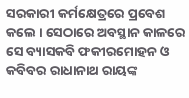ସରକାରୀ କର୍ମକ୍ଷେତ୍ରରେ ପ୍ରବେଶ କଲେ । ସେଠାରେ ଅବସ୍ଥାନ କାଳରେ ସେ ବ୍ୟାସକବି ଫକୀରମୋହନ ଓ କବିବର ରାଧାନାଥ ରାୟଙ୍କ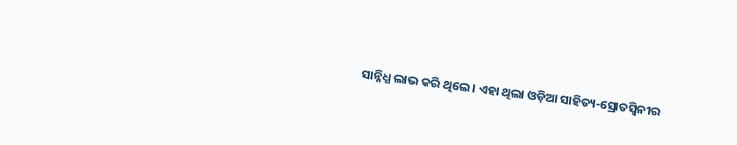ସାନ୍ନିଧ୍ଯ ଲାଭ କରି ଥିଲେ । ଏହା ଥିଲା ଓଡ଼ିଆ ସାହିତ୍ୟ-ସ୍ରୋତସ୍ୱିନୀର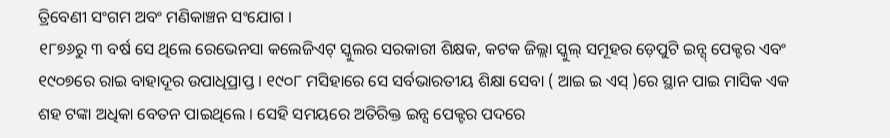ତ୍ରିବେଣୀ ସଂଗମ ଅବଂ ମଣିକାଞ୍ଚନ ସଂଯୋଗ ।
୧୮୭୬ରୁ ୩ ବର୍ଷ ସେ ଥିଲେ ରେଭେନସା କଲେଜିଏଟ୍ ସ୍କୁଲର ସରକାରୀ ଶିକ୍ଷକ, କଟକ ଜିଲ୍ଲା ସ୍କୁଲ୍ ସମୂହର ଡ଼େପୁଟି ଇନ୍ସ୍ ପେକ୍ଟର ଏବଂ ୧୯୦୭ରେ ରାଇ ବାହାଦୂର ଉପାଧିପ୍ରାପ୍ତ । ୧୯୦୮ ମସିହାରେ ସେ ସର୍ବଭାରତୀୟ ଶିକ୍ଷା ସେବା ( ଆଇ ଇ ଏସ୍ )ରେ ସ୍ଥାନ ପାଇ ମାସିକ ଏକ ଶହ ଟଙ୍କା ଅଧିକା ବେତନ ପାଇଥିଲେ । ସେହି ସମୟରେ ଅତିରିକ୍ତ ଇନ୍ସ ପେକ୍ଟର ପଦରେ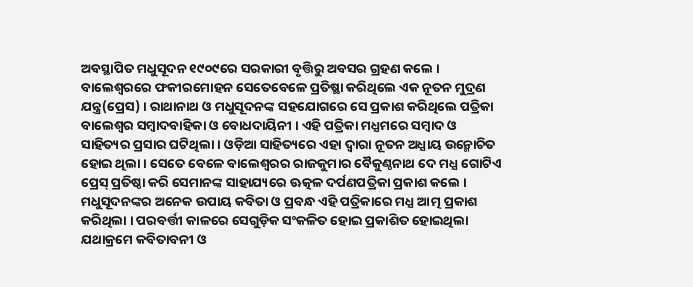ଅବସ୍ଥାପିତ ମଧୁସୂଦନ ୧୯୦୯ରେ ସରକାରୀ ବୃତ୍ତିରୁ ଅବସର ଗ୍ରହଣ କଲେ । ବାଲେଶ୍ୱରରେ ଫକୀରମୋହନ ସେତେବେଳେ ପ୍ରତିଷ୍ଥା କରିଥିଲେ ଏକ ନୂତନ ମୁଦ୍ରଣ ଯନ୍ତ୍ର(ପ୍ରେସ) । ରାଥାନାଥ ଓ ମଧୁସୂଦନଙ୍କ ସହଯୋଗରେ ସେ ପ୍ରକାଶ କରିଥିଲେ ପତ୍ରିକା ବାଲେଶ୍ୱର ସମ୍ବାଦବାହିକା ଓ ବୋଧଦାୟିନୀ । ଏହି ପତ୍ରିକା ମଧ୍ଯମରେ ସମ୍ବାଦ ଓ ସାହିତ୍ୟର ପ୍ରସାର ଘଟିଥିଲା । ଓଡ଼ିଆ ସାହିତ୍ୟରେ ଏହା ଦ୍ୱାରା ନୂତନ ଅଧ୍ଯାୟ ଉନ୍ମୋଚିତ ହୋଇ ଥିଲା । ସେତେ ବେଳେ ବାଲେଶ୍ୱରର ରାଜକୁମାର ବୈକୁଣ୍ଠନାଥ ଦେ ମଧ୍ଯ ଗୋଟିଏ ପ୍ରେସ୍ ପ୍ରତିଷ୍ଠା କରି ସେମାନଙ୍କ ସାହାଯ୍ୟରେ ଊତ୍କଳ ଦର୍ପଣପତ୍ରିକା ପ୍ରକାଶ କଲେ । ମଧୁସୂଦନଙ୍କର ଅନେକ ଉପାୟ କବିତା ଓ ପ୍ରବନ୍ଧ ଏହି ପତ୍ରିକାରେ ମଧ୍ଯ ଆତ୍ମ ପ୍ରକାଶ କରିଥିଲା । ପରବର୍ତ୍ତୀ କାଳରେ ସେଗୁଡ଼ିକ ସଂକଳିତ ହୋଇ ପ୍ରକାଶିତ ହୋଇଥିଲା ଯଥାକ୍ରମେ କବିତାବନୀ ଓ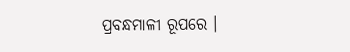ପ୍ରବନ୍ଧମାଳୀ ରୂପରେ ।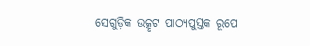ସେଗୁଡ଼ିକ ଉତ୍କୃଟ ପାଠ୍ୟପୁସ୍ତକ ରୂପେ